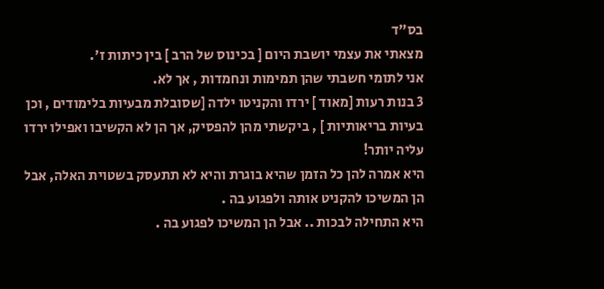בס"ד
מצאתי את עצמי יושבת היום [ בכינוס של הרב ] בין כיתות ז'.
אני לתומי חשבתי שהן תמימות ונחמדות , אך לא.
3 בנות רעות [מאוד ] ירדו והקניטו ילדה [שסובלת מבעיות בלימודים , וכן בעיות בריאותיות ] , ביקשתי מהן להפסיק, אך הן לא הקשיבו ואפילו ירדו עליה יותר!
היא אמרה להן כל הזמן שהיא בוגרת והיא לא תתעסק בשטוית האלה, אבל הן המשיכו להקניט אותה ולפגוע בה .
היא התחילה לבכות .. אבל הן המשיכו לפגוע בה .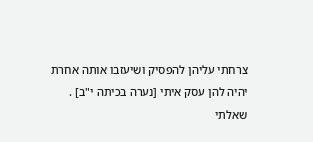צרחתי עליהן להפסיק ושיעזבו אותה אחרת יהיה להן עסק איתי [נערה בכיתה י"ב] .
שאלתי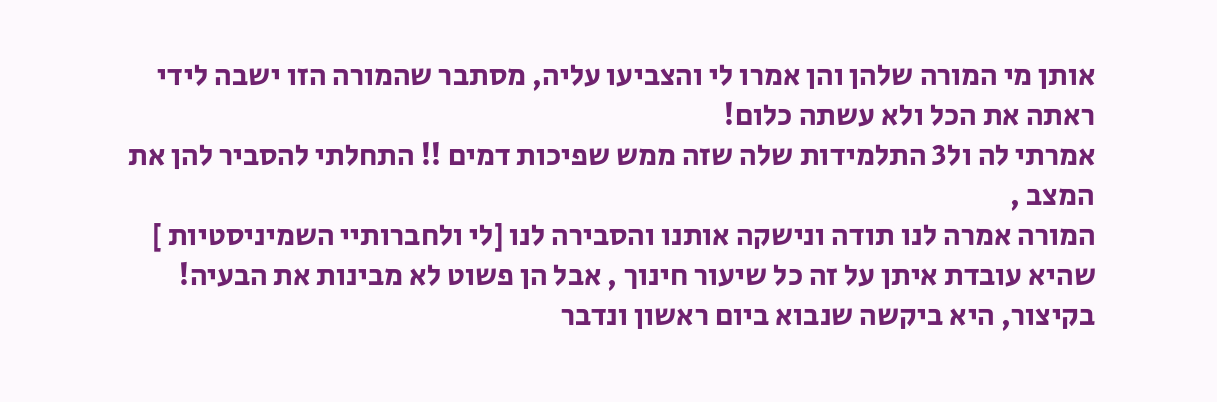אותן מי המורה שלהן והן אמרו לי והצביעו עליה, מסתבר שהמורה הזו ישבה לידי ראתה את הכל ולא עשתה כלום!
אמרתי לה ול3 התלמידות שלה שזה ממש שפיכות דמים !! התחלתי להסביר להן את המצב ,
המורה אמרה לנו תודה ונישקה אותנו והסבירה לנו [לי ולחברותיי השמיניסטיות ] שהיא עובדת איתן על זה כל שיעור חינוך , אבל הן פשוט לא מבינות את הבעיה!
בקיצור, היא ביקשה שנבוא ביום ראשון ונדבר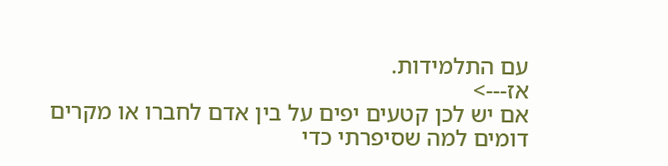עם התלמידות.
אז--->
אם יש לכן קטעים יפים על בין אדם לחברו או מקרים דומים למה שסיפרתי כדי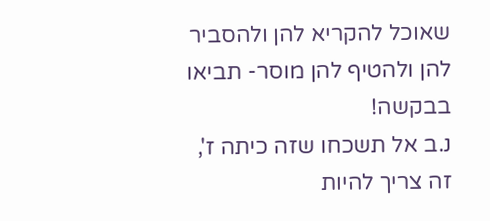שאוכל להקריא להן ולהסביר להן ולהטיף להן מוסר- תביאו בבקשה!
נ.ב אל תשכחו שזה כיתה ז', זה צריך להיות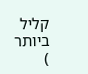קליל ביותר
)